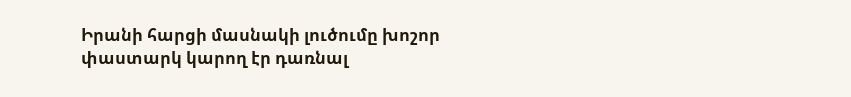Իրանի հարցի մասնակի լուծումը խոշոր փաստարկ կարող էր դառնալ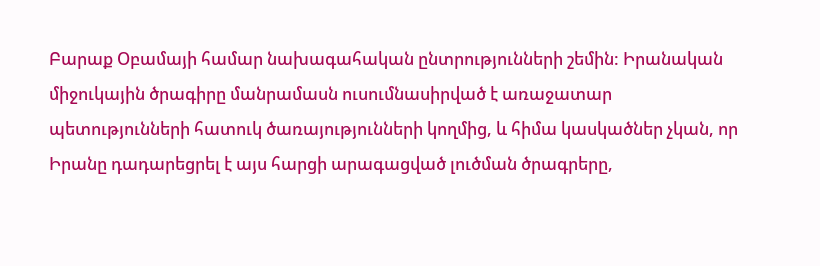Բարաք Օբամայի համար նախագահական ընտրությունների շեմին: Իրանական միջուկային ծրագիրը մանրամասն ուսումնասիրված է առաջատար պետությունների հատուկ ծառայությունների կողմից, և հիմա կասկածներ չկան, որ Իրանը դադարեցրել է այս հարցի արագացված լուծման ծրագրերը,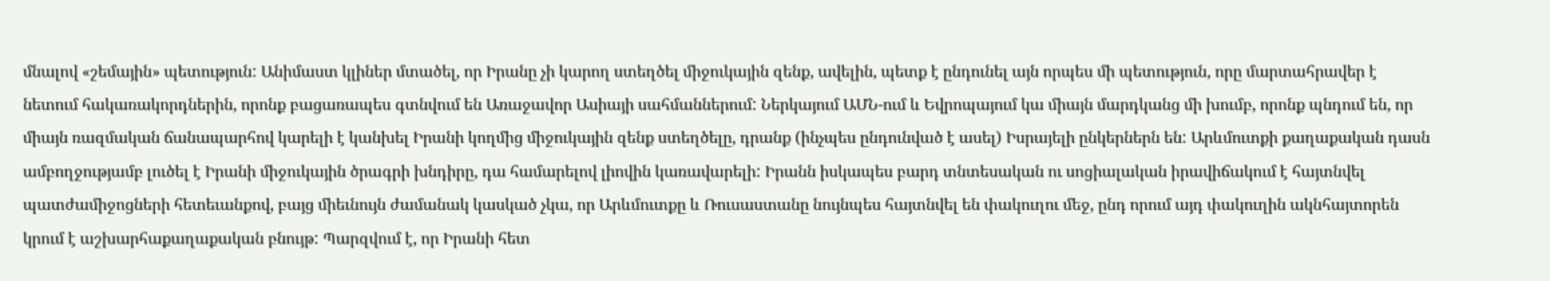մնալով «շեմային» պետություն: Անիմաստ կլիներ մտածել, որ Իրանը չի կարող ստեղծել միջուկային զենք, ավելին, պետք է ընդունել այն որպես մի պետություն, որը մարտահրավեր է նետում հակառակորդներին, որոնք բացառապես գտնվում են Առաջավոր Ասիայի սահմաններում: Ներկայում ԱՄՆ-ում և Եվրոպայում կա միայն մարդկանց մի խումբ, որոնք պնդում են, որ միայն ռազմական ճանապարհով կարելի է կանխել Իրանի կողմից միջուկային զենք ստեղծելը, դրանք (ինչպես ընդունված է ասել) Իսրայելի ընկերներն են: Արևմուտքի քաղաքական դասն ամբողջությամբ լուծել է Իրանի միջուկային ծրագրի խնդիրը, դա համարելով լիովին կառավարելի: Իրանն իսկապես բարդ տնտեսական ու սոցիալական իրավիճակում է հայտնվել պատժամիջոցների հետեւանքով, բայց միեւնույն ժամանակ կասկած չկա, որ Արևմուտքը և Ռուսաստանը նույնպես հայտնվել են փակուղու մեջ, ընդ որում այդ փակուղին ակնհայտորեն կրում է աշխարհաքաղաքական բնույթ: Պարզվում է, որ Իրանի հետ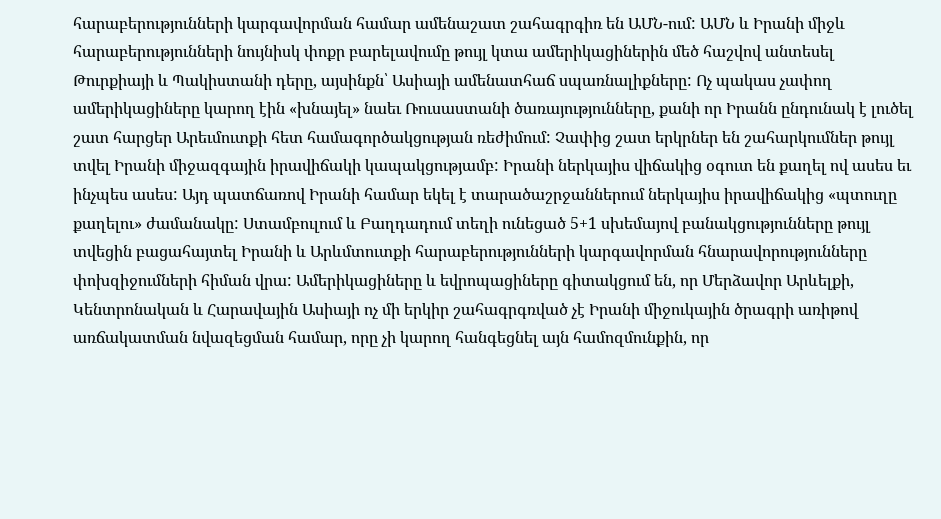հարաբերությունների կարգավորման համար ամենաշատ շահագրգիռ են ԱՄՆ-ում: ԱՄՆ և Իրանի միջև հարաբերությունների նույնիսկ փոքր բարելավումը թույլ կտա ամերիկացիներին մեծ հաշվով անտեսել Թուրքիայի և Պակիստանի դերը, այսինքն՝ Ասիայի ամենատհաճ սպառնալիքները: Ոչ պակաս չափող ամերիկացիները կարող էին «խնայել» նաեւ Ռուսաստանի ծառայությունները, քանի որ Իրանն ընդունակ է լուծել շատ հարցեր Արեւմուտքի հետ համագործակցության ռեժիմում: Չափից շատ երկրներ են շահարկումներ թույլ տվել Իրանի միջազգային իրավիճակի կապակցությամբ: Իրանի ներկայիս վիճակից օգուտ են քաղել ով ասես եւ ինչպես ասես: Այդ պատճառով Իրանի համար եկել է տարածաշրջաններում ներկայիս իրավիճակից «պտուղը քաղելու» ժամանակը: Ստամբուլում և Բաղդադում տեղի ունեցած 5+1 սխեմայով բանակցությունները թույլ տվեցին բացահայտել Իրանի և Արևմտուտքի հարաբերությունների կարգավորման հնարավորությունները փոխզիջումների հիման վրա: Ամերիկացիները և եվրոպացիները գիտակցում են, որ Մերձավոր Արևելքի, Կենտրոնական և Հարավային Ասիայի ոչ մի երկիր շահագրգռված չէ Իրանի միջուկային ծրագրի առիթով առճակատման նվազեցման համար, որը չի կարող հանգեցնել այն համոզմունքին, որ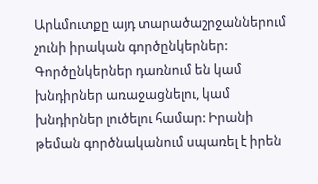Արևմուտքը այդ տարածաշրջաններում չունի իրական գործընկերներ: Գործընկերներ դառնում են կամ խնդիրներ առաջացնելու, կամ խնդիրներ լուծելու համար: Իրանի թեման գործնականում սպառել է իրեն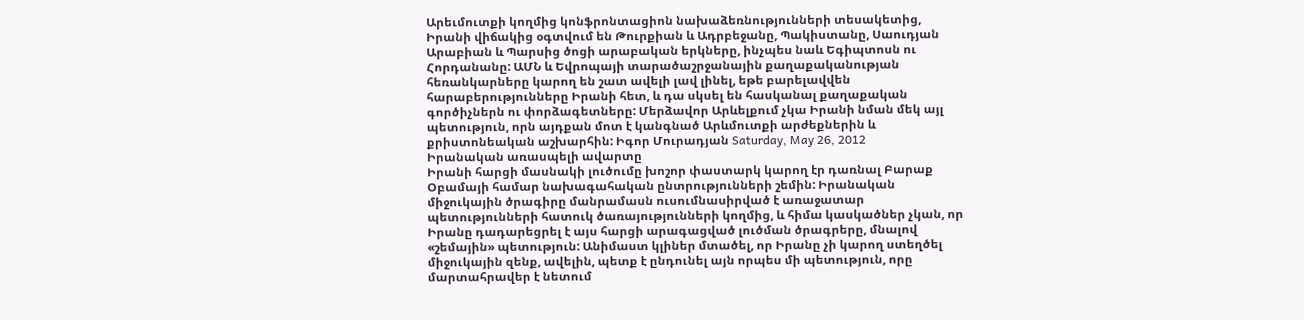Արեւմուտքի կողմից կոնֆրոնտացիոն նախաձեռնությունների տեսակետից, Իրանի վիճակից օգտվում են Թուրքիան և Ադրբեջանը, Պակիստանը, Սաուդյան Արաբիան և Պարսից ծոցի արաբական երկները, ինչպես նաև Եգիպտոսն ու Հորդանանը: ԱՄՆ և Եվրոպայի տարածաշրջանային քաղաքականության հեռանկարները կարող են շատ ավելի լավ լինել, եթե բարելավվեն հարաբերությունները Իրանի հետ, և դա սկսել են հասկանալ քաղաքական գործիչներն ու փորձագետները: Մերձավոր Արևելքում չկա Իրանի նման մեկ այլ պետություն, որն այդքան մոտ է կանգնած Արևմուտքի արժեքներին և քրիստոնեական աշխարհին: Իգոր Մուրադյան Saturday, May 26, 2012
Իրանական առասպելի ավարտը
Իրանի հարցի մասնակի լուծումը խոշոր փաստարկ կարող էր դառնալ Բարաք Օբամայի համար նախագահական ընտրությունների շեմին: Իրանական միջուկային ծրագիրը մանրամասն ուսումնասիրված է առաջատար պետությունների հատուկ ծառայությունների կողմից, և հիմա կասկածներ չկան, որ Իրանը դադարեցրել է այս հարցի արագացված լուծման ծրագրերը, մնալով «շեմային» պետություն: Անիմաստ կլիներ մտածել, որ Իրանը չի կարող ստեղծել միջուկային զենք, ավելին, պետք է ընդունել այն որպես մի պետություն, որը մարտահրավեր է նետում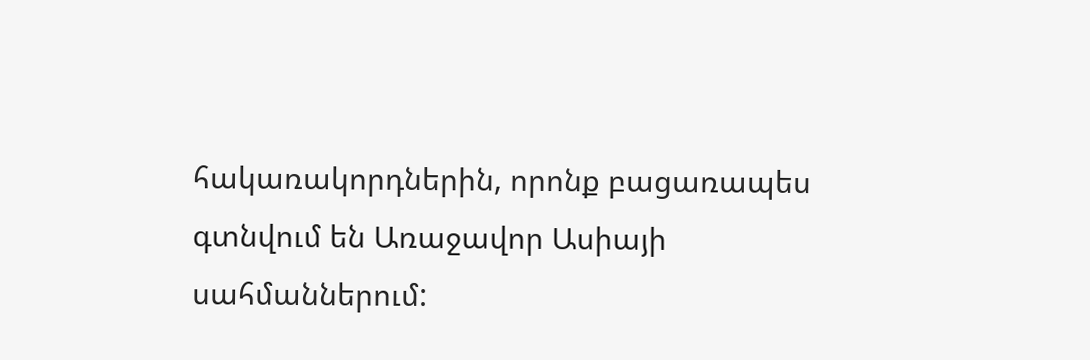հակառակորդներին, որոնք բացառապես գտնվում են Առաջավոր Ասիայի սահմաններում: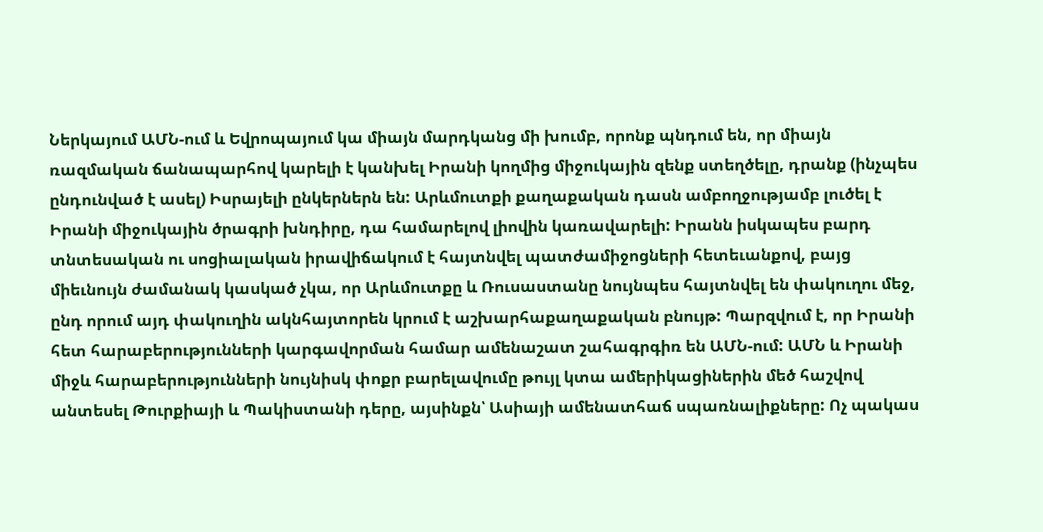Ներկայում ԱՄՆ-ում և Եվրոպայում կա միայն մարդկանց մի խումբ, որոնք պնդում են, որ միայն ռազմական ճանապարհով կարելի է կանխել Իրանի կողմից միջուկային զենք ստեղծելը, դրանք (ինչպես ընդունված է ասել) Իսրայելի ընկերներն են: Արևմուտքի քաղաքական դասն ամբողջությամբ լուծել է Իրանի միջուկային ծրագրի խնդիրը, դա համարելով լիովին կառավարելի: Իրանն իսկապես բարդ տնտեսական ու սոցիալական իրավիճակում է հայտնվել պատժամիջոցների հետեւանքով, բայց միեւնույն ժամանակ կասկած չկա, որ Արևմուտքը և Ռուսաստանը նույնպես հայտնվել են փակուղու մեջ, ընդ որում այդ փակուղին ակնհայտորեն կրում է աշխարհաքաղաքական բնույթ: Պարզվում է, որ Իրանի հետ հարաբերությունների կարգավորման համար ամենաշատ շահագրգիռ են ԱՄՆ-ում: ԱՄՆ և Իրանի միջև հարաբերությունների նույնիսկ փոքր բարելավումը թույլ կտա ամերիկացիներին մեծ հաշվով անտեսել Թուրքիայի և Պակիստանի դերը, այսինքն՝ Ասիայի ամենատհաճ սպառնալիքները: Ոչ պակաս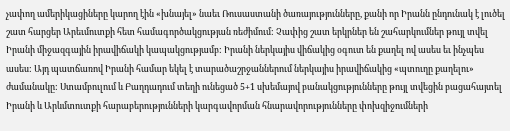չափող ամերիկացիները կարող էին «խնայել» նաեւ Ռուսաստանի ծառայությունները, քանի որ Իրանն ընդունակ է լուծել շատ հարցեր Արեւմուտքի հետ համագործակցության ռեժիմում: Չափից շատ երկրներ են շահարկումներ թույլ տվել Իրանի միջազգային իրավիճակի կապակցությամբ: Իրանի ներկայիս վիճակից օգուտ են քաղել ով ասես եւ ինչպես ասես: Այդ պատճառով Իրանի համար եկել է տարածաշրջաններում ներկայիս իրավիճակից «պտուղը քաղելու» ժամանակը: Ստամբուլում և Բաղդադում տեղի ունեցած 5+1 սխեմայով բանակցությունները թույլ տվեցին բացահայտել Իրանի և Արևմտուտքի հարաբերությունների կարգավորման հնարավորությունները փոխզիջումների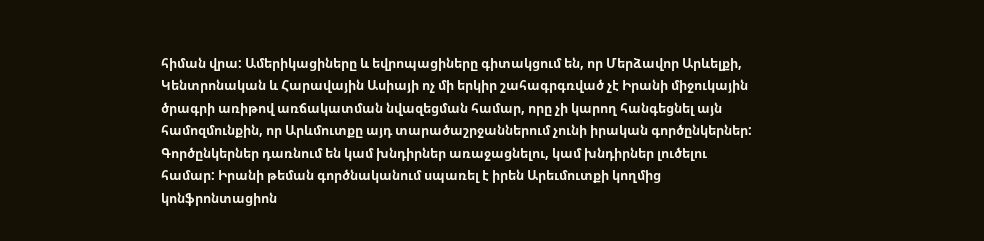հիման վրա: Ամերիկացիները և եվրոպացիները գիտակցում են, որ Մերձավոր Արևելքի, Կենտրոնական և Հարավային Ասիայի ոչ մի երկիր շահագրգռված չէ Իրանի միջուկային ծրագրի առիթով առճակատման նվազեցման համար, որը չի կարող հանգեցնել այն համոզմունքին, որ Արևմուտքը այդ տարածաշրջաններում չունի իրական գործընկերներ: Գործընկերներ դառնում են կամ խնդիրներ առաջացնելու, կամ խնդիրներ լուծելու համար: Իրանի թեման գործնականում սպառել է իրեն Արեւմուտքի կողմից կոնֆրոնտացիոն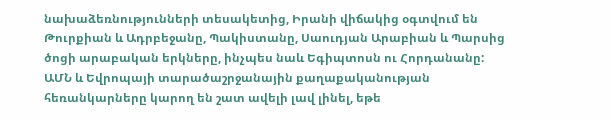նախաձեռնությունների տեսակետից, Իրանի վիճակից օգտվում են Թուրքիան և Ադրբեջանը, Պակիստանը, Սաուդյան Արաբիան և Պարսից ծոցի արաբական երկները, ինչպես նաև Եգիպտոսն ու Հորդանանը: ԱՄՆ և Եվրոպայի տարածաշրջանային քաղաքականության հեռանկարները կարող են շատ ավելի լավ լինել, եթե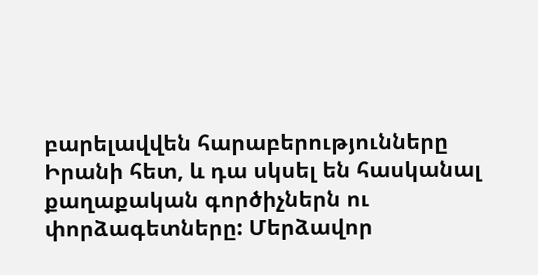բարելավվեն հարաբերությունները Իրանի հետ, և դա սկսել են հասկանալ քաղաքական գործիչներն ու փորձագետները: Մերձավոր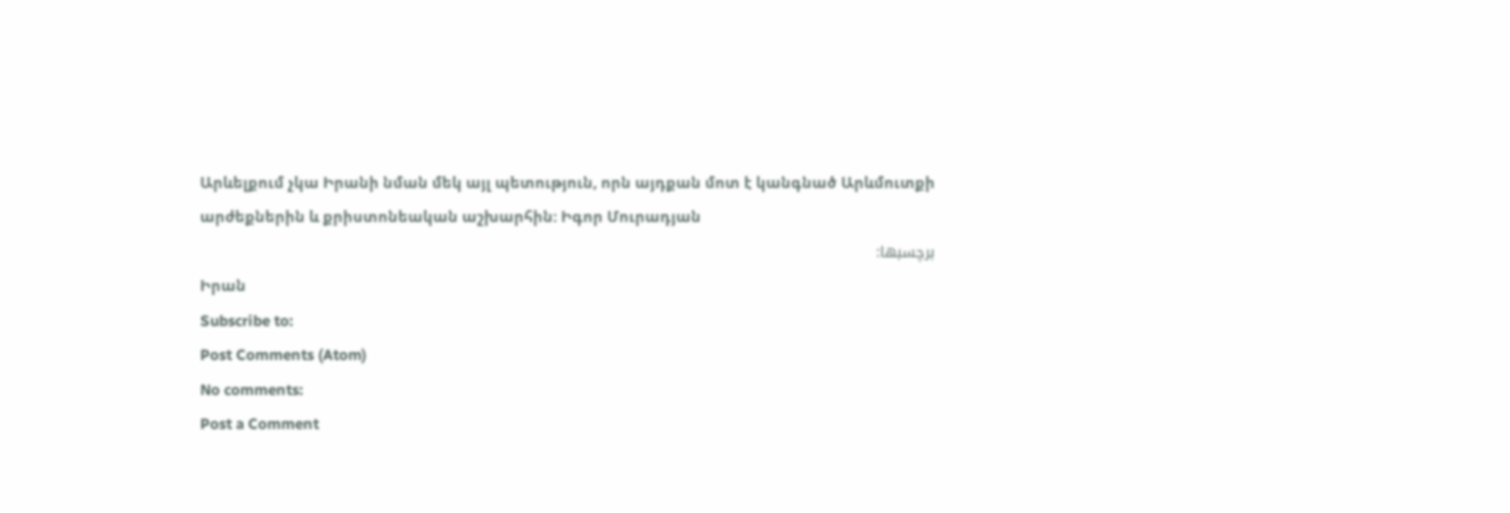Արևելքում չկա Իրանի նման մեկ այլ պետություն, որն այդքան մոտ է կանգնած Արևմուտքի արժեքներին և քրիստոնեական աշխարհին: Իգոր Մուրադյան
برچسبها:
Իրան
Subscribe to:
Post Comments (Atom)
No comments:
Post a Comment